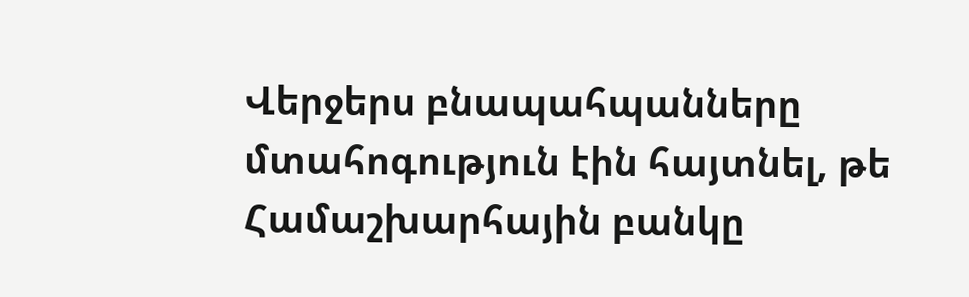Վերջերս բնապահպանները մտահոգություն էին հայտնել, թե Համաշխարհային բանկը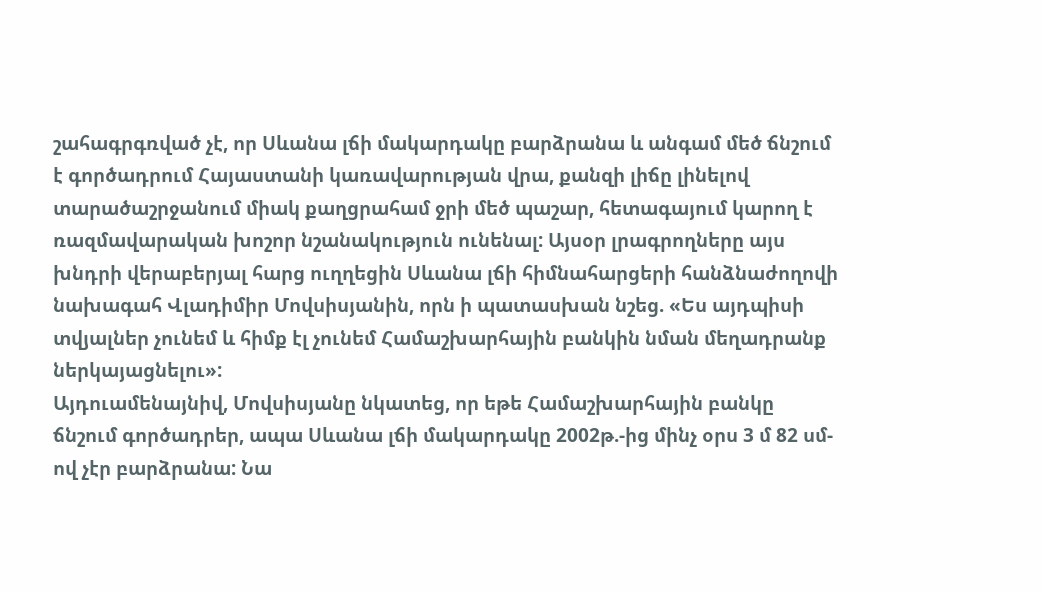շահագրգռված չէ, որ Սևանա լճի մակարդակը բարձրանա և անգամ մեծ ճնշում է գործադրում Հայաստանի կառավարության վրա, քանզի լիճը լինելով տարածաշրջանում միակ քաղցրահամ ջրի մեծ պաշար, հետագայում կարող է ռազմավարական խոշոր նշանակություն ունենալ: Այսօր լրագրողները այս խնդրի վերաբերյալ հարց ուղղեցին Սևանա լճի հիմնահարցերի հանձնաժողովի նախագահ Վլադիմիր Մովսիսյանին, որն ի պատասխան նշեց. «Ես այդպիսի տվյալներ չունեմ և հիմք էլ չունեմ Համաշխարհային բանկին նման մեղադրանք ներկայացնելու»:
Այդուամենայնիվ, Մովսիսյանը նկատեց, որ եթե Համաշխարհային բանկը ճնշում գործադրեր, ապա Սևանա լճի մակարդակը 2002թ.-ից մինչ օրս 3 մ 82 սմ-ով չէր բարձրանա: Նա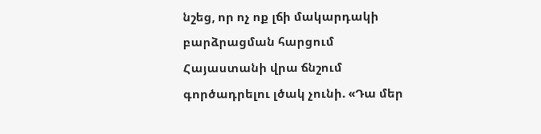նշեց, որ ոչ ոք լճի մակարդակի բարձրացման հարցում Հայաստանի վրա ճնշում գործադրելու լծակ չունի. «Դա մեր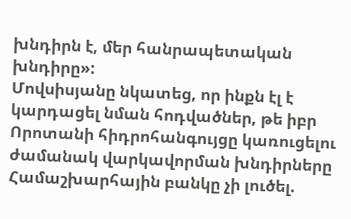խնդիրն է, մեր հանրապետական խնդիրը»:
Մովսիսյանը նկատեց, որ ինքն էլ է կարդացել նման հոդվածներ, թե իբր Որոտանի հիդրոհանգույցը կառուցելու ժամանակ վարկավորման խնդիրները Համաշխարհային բանկը չի լուծել.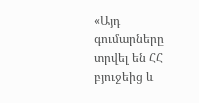«Այդ գումարները տրվել են ՀՀ բյուջեից և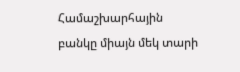Համաշխարհային բանկը միայն մեկ տարի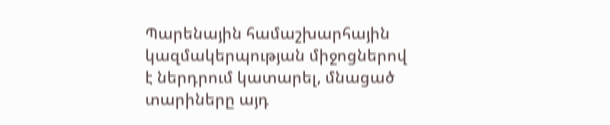Պարենային համաշխարհային կազմակերպության միջոցներով է ներդրում կատարել, մնացած տարիները այդ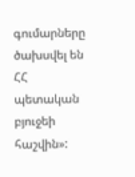գումարները ծախսվել են ՀՀ պետական բյուջեի հաշվին»: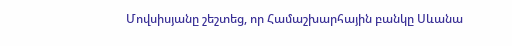Մովսիսյանը շեշտեց, որ Համաշխարհային բանկը Սևանա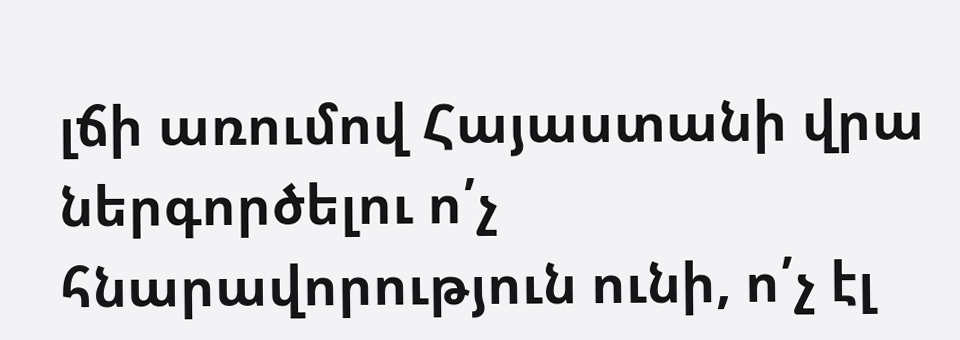լճի առումով Հայաստանի վրա ներգործելու ո՛չ հնարավորություն ունի, ո՛չ էլ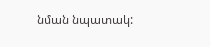նման նպատակ: